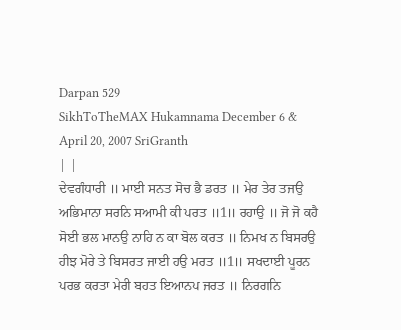Darpan 529
SikhToTheMAX Hukamnama December 6 & April 20, 2007 SriGranth
| |
ਦੇਵਗੰਧਾਰੀ ॥ ਮਾਈ ਸਨਤ ਸੋਚ ਭੈ ਡਰਤ ॥ ਮੇਰ ਤੇਰ ਤਜਉ ਅਭਿਮਾਨਾ ਸਰਨਿ ਸਆਮੀ ਕੀ ਪਰਤ ॥1॥ ਰਹਾਉ ॥ ਜੋ ਜੋ ਕਹੈ ਸੋਈ ਭਲ ਮਾਨਉ ਨਾਹਿ ਨ ਕਾ ਬੋਲ ਕਰਤ ॥ ਨਿਮਖ ਨ ਬਿਸਰਉ ਹੀਝ ਮੋਰੇ ਤੇ ਬਿਸਰਤ ਜਾਈ ਹਉ ਮਰਤ ॥1॥ ਸਖਦਾਈ ਪੂਰਨ ਪਰਭ ਕਰਤਾ ਮੇਰੀ ਬਹਤ ਇਆਨਪ ਜਰਤ ॥ ਨਿਰਗਨਿ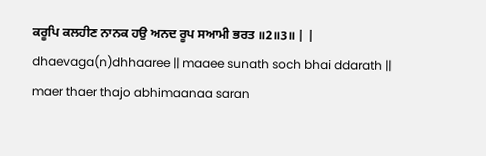ਕਰੂਪਿ ਕਲਹੀਣ ਨਾਨਕ ਹਉ ਅਨਦ ਰੂਪ ਸਆਮੀ ਭਰਤ ॥2॥3॥ | |
dhaevaga(n)dhhaaree || maaee sunath soch bhai ddarath || maer thaer thajo abhimaanaa saran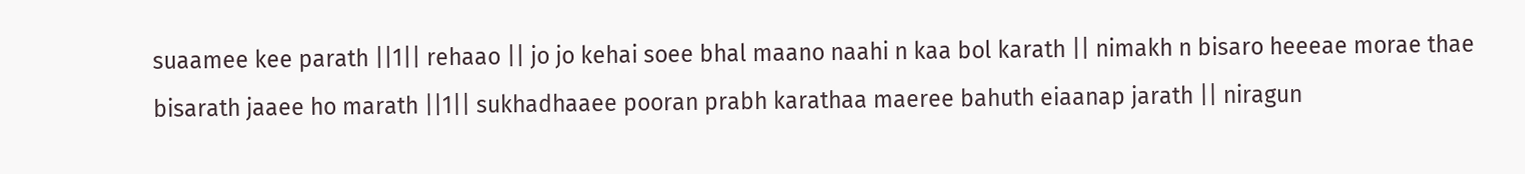suaamee kee parath ||1|| rehaao || jo jo kehai soee bhal maano naahi n kaa bol karath || nimakh n bisaro heeeae morae thae bisarath jaaee ho marath ||1|| sukhadhaaee pooran prabh karathaa maeree bahuth eiaanap jarath || niragun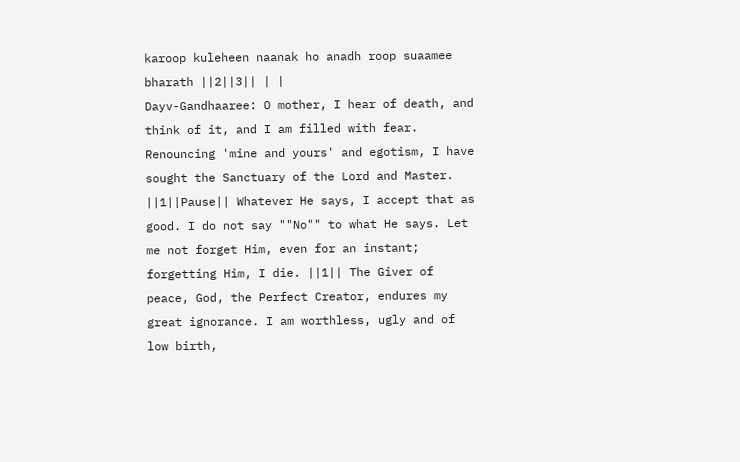karoop kuleheen naanak ho anadh roop suaamee bharath ||2||3|| | |
Dayv-Gandhaaree: O mother, I hear of death, and think of it, and I am filled with fear. Renouncing 'mine and yours' and egotism, I have sought the Sanctuary of the Lord and Master. ||1||Pause|| Whatever He says, I accept that as good. I do not say ""No"" to what He says. Let me not forget Him, even for an instant; forgetting Him, I die. ||1|| The Giver of peace, God, the Perfect Creator, endures my great ignorance. I am worthless, ugly and of low birth,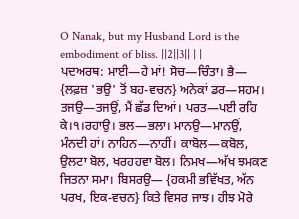O Nanak, but my Husband Lord is the embodiment of bliss. ||2||3|| | |
ਪਦਅਰਥ: ਮਾਈ—ਹੇ ਮਾਂ! ਸੋਚ—ਚਿੰਤਾ। ਭੈ— {ਲਫ਼ਜ਼ 'ਭਉ' ਤੋਂ ਬਹ-ਵਚਨ} ਅਨੇਕਾਂ ਡਰ—ਸਹਮ। ਤਜਉ—ਤਜਉਂ, ਮੈਂ ਛੱਡ ਦਿਆਂ। ਪਰਤ—ਪਈ ਰਹਿ ਕੇ।੧।ਰਹਾਉ। ਭਲ—ਭਲਾ। ਮਾਨਉ—ਮਾਨਉਂ, ਮੰਨਦੀ ਹਾਂ। ਨਾਹਿਨ—ਨਾਹੀਂ। ਕਾਬੋਲ—ਕਬੋਲ, ਉਲਟਾ ਬੋਲ, ਖਰਹਹਵਾ ਬੋਲ। ਨਿਮਖ—ਅੱਖ ਝਮਕਣ ਜਿਤਨਾ ਸਮਾ। ਬਿਸਰਉ— {ਹਕਮੀ ਭਵਿੱਖਤ, ਅੱਨ ਪਰਖ, ਇਕ-ਵਚਨ} ਕਿਤੇ ਵਿਸਰ ਜਾਝ। ਹੀਝ ਮੋਰੇ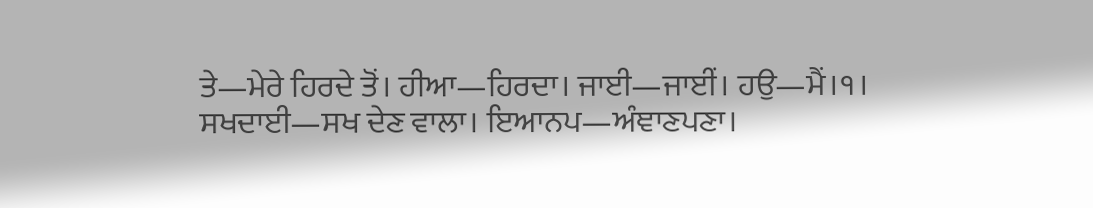ਤੇ—ਮੇਰੇ ਹਿਰਦੇ ਤੋਂ। ਹੀਆ—ਹਿਰਦਾ। ਜਾਈ—ਜਾਈਂ। ਹਉ—ਮੈਂ।੧। ਸਖਦਾਈ—ਸਖ ਦੇਣ ਵਾਲਾ। ਇਆਨਪ—ਅੰਞਾਣਪਣਾ।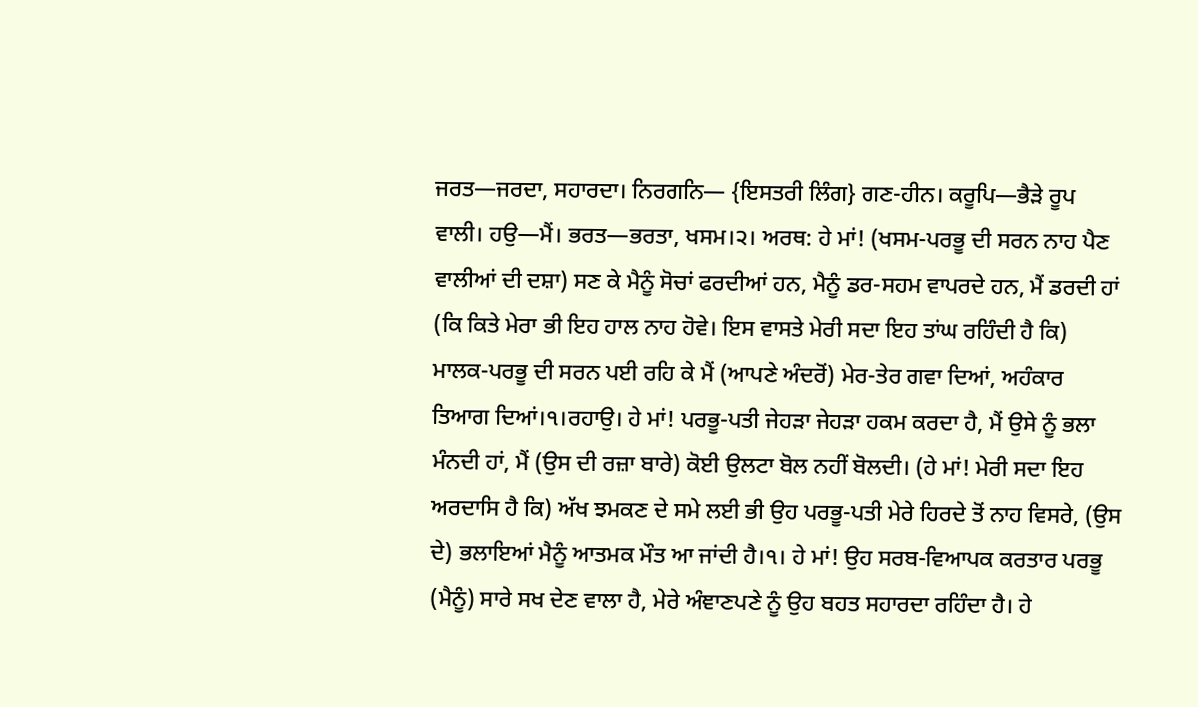ਜਰਤ—ਜਰਦਾ, ਸਹਾਰਦਾ। ਨਿਰਗਨਿ— {ਇਸਤਰੀ ਲਿੰਗ} ਗਣ-ਹੀਨ। ਕਰੂਪਿ—ਭੈੜੇ ਰੂਪ ਵਾਲੀ। ਹਉ—ਮੈਂ। ਭਰਤ—ਭਰਤਾ, ਖਸਮ।੨। ਅਰਥ: ਹੇ ਮਾਂ! (ਖਸਮ-ਪਰਭੂ ਦੀ ਸਰਨ ਨਾਹ ਪੈਣ ਵਾਲੀਆਂ ਦੀ ਦਸ਼ਾ) ਸਣ ਕੇ ਮੈਨੂੰ ਸੋਚਾਂ ਫਰਦੀਆਂ ਹਨ, ਮੈਨੂੰ ਡਰ-ਸਹਮ ਵਾਪਰਦੇ ਹਨ, ਮੈਂ ਡਰਦੀ ਹਾਂ (ਕਿ ਕਿਤੇ ਮੇਰਾ ਭੀ ਇਹ ਹਾਲ ਨਾਹ ਹੋਵੇ। ਇਸ ਵਾਸਤੇ ਮੇਰੀ ਸਦਾ ਇਹ ਤਾਂਘ ਰਹਿੰਦੀ ਹੈ ਕਿ) ਮਾਲਕ-ਪਰਭੂ ਦੀ ਸਰਨ ਪਈ ਰਹਿ ਕੇ ਮੈਂ (ਆਪਣੇ ਅੰਦਰੋਂ) ਮੇਰ-ਤੇਰ ਗਵਾ ਦਿਆਂ, ਅਹੰਕਾਰ ਤਿਆਗ ਦਿਆਂ।੧।ਰਹਾਉ। ਹੇ ਮਾਂ! ਪਰਭੂ-ਪਤੀ ਜੇਹੜਾ ਜੇਹੜਾ ਹਕਮ ਕਰਦਾ ਹੈ, ਮੈਂ ਉਸੇ ਨੂੰ ਭਲਾ ਮੰਨਦੀ ਹਾਂ, ਮੈਂ (ਉਸ ਦੀ ਰਜ਼ਾ ਬਾਰੇ) ਕੋਈ ਉਲਟਾ ਬੋਲ ਨਹੀਂ ਬੋਲਦੀ। (ਹੇ ਮਾਂ! ਮੇਰੀ ਸਦਾ ਇਹ ਅਰਦਾਸਿ ਹੈ ਕਿ) ਅੱਖ ਝਮਕਣ ਦੇ ਸਮੇ ਲਈ ਭੀ ਉਹ ਪਰਭੂ-ਪਤੀ ਮੇਰੇ ਹਿਰਦੇ ਤੋਂ ਨਾਹ ਵਿਸਰੇ, (ਉਸ ਦੇ) ਭਲਾਇਆਂ ਮੈਨੂੰ ਆਤਮਕ ਮੌਤ ਆ ਜਾਂਦੀ ਹੈ।੧। ਹੇ ਮਾਂ! ਉਹ ਸਰਬ-ਵਿਆਪਕ ਕਰਤਾਰ ਪਰਭੂ (ਮੈਨੂੰ) ਸਾਰੇ ਸਖ ਦੇਣ ਵਾਲਾ ਹੈ, ਮੇਰੇ ਅੰਞਾਣਪਣੇ ਨੂੰ ਉਹ ਬਹਤ ਸਹਾਰਦਾ ਰਹਿੰਦਾ ਹੈ। ਹੇ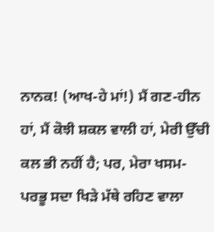ਨਾਨਕ! (ਆਖ-ਹੇ ਮਾਂ!) ਮੈਂ ਗਣ-ਹੀਨ ਹਾਂ, ਮੈਂ ਕੋਝੀ ਸ਼ਕਲ ਵਾਲੀ ਹਾਂ, ਮੇਰੀ ਉੱਚੀ ਕਲ ਭੀ ਨਹੀਂ ਹੈ; ਪਰ, ਮੇਰਾ ਖਸਮ-ਪਰਭੂ ਸਦਾ ਖਿੜੇ ਮੱਥੇ ਰਹਿਣ ਵਾਲਾ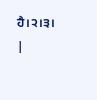ਹੈ।੨।੩। |